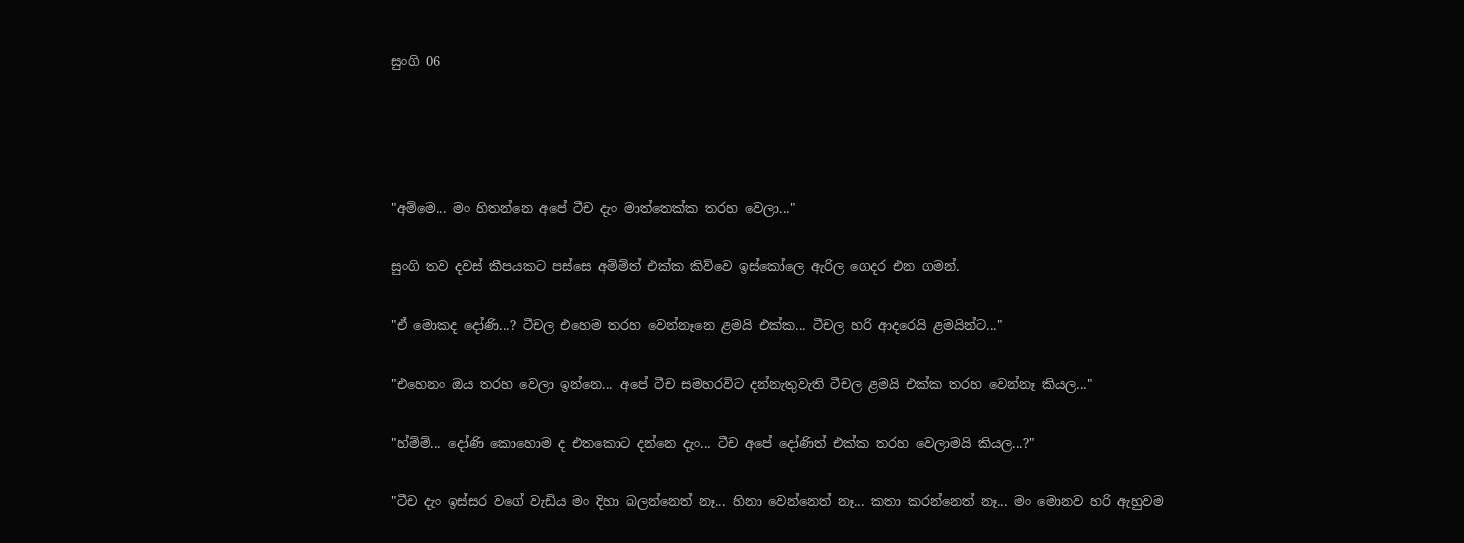සුංගි 06




"අම්මෙ... මං හිතන්නෙ අපේ ටීච දැං මාත්තෙක්ක තරහ වෙලා..."

සුංගි තව දවස් කීපයකට පස්සෙ අම්ම්ත් එක්ක කිව්වෙ ඉස්කෝලෙ ඇරිල ගෙදර එන ගමන්.

"ඒ මොකද දෝණි...? ටීචල එහෙම තරහ වෙන්නෑනෙ ළමයි එක්ක... ටීචල හරි ආදරෙයි ළමයින්ට..."

"එහෙනං ඔය තරහ වෙලා ඉන්නෙ... අපේ ටීච සමහරවිට දන්නැතුවැති ටීචල ළමයි එක්ක තරහ වෙන්නෑ කියල..."

"හ්ම්ම්... දෝණි කොහොම ද එතකොට දන්නෙ දැං... ටීච අපේ දෝණිත් එක්ක තරහ වෙලාමයි කියල...?"

"ටීච දැං ඉස්සර වගේ වැඩිය මං දිහා බලන්නෙත් නෑ... හිනා වෙන්නෙත් නෑ... කතා කරන්නෙත් නෑ... මං මොනව හරි ඇහුවම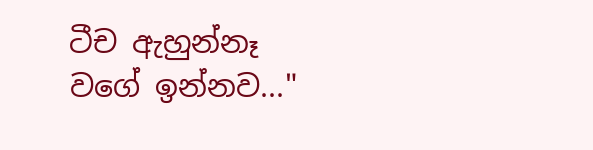ටීච ඇහුන්නෑ වගේ ඉන්නව..."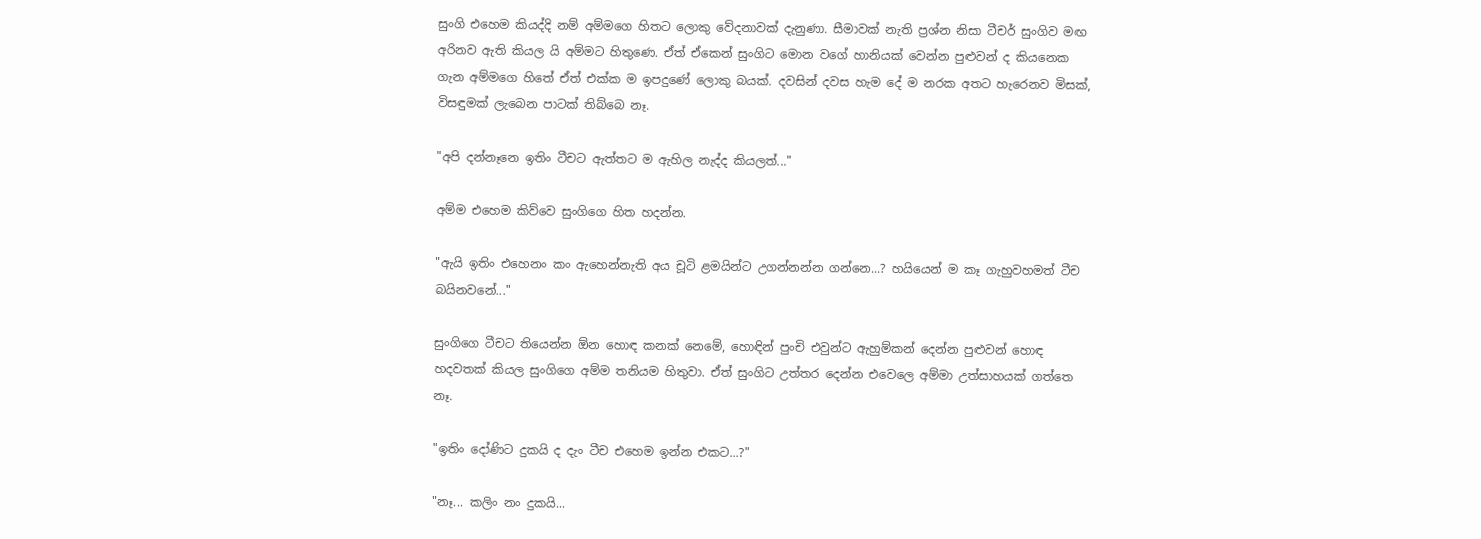සුංගි එහෙම කියද්දි නම් අම්මගෙ හිතට ලොකු වේදනාවක් දැනුණා. සීමාවක් නැති ප්‍රශ්න නිසා ටීචර් සුංගිව මඟ අරිනව ඇති කියල යි අම්මට හිතුණෙ. ඒත් ඒකෙන් සුංගිට මොන වගේ හානියක් වෙන්න පුළුවන් ද කියනෙක ගැන අම්මගෙ හිතේ ඒත් එක්ක ම ඉපදුණේ ලොකු බයක්. දවසින් දවස හැම දේ ම නරක අතට හැරෙනව මිසක්, විසඳුමක් ලැබෙන පාටක් තිබ්බෙ නෑ.

"අපි දන්නෑනෙ ඉතිං ටීචට ඇත්තට ම ඇහිල නැද්ද කියලත්..."

අම්ම එහෙම කිව්වෙ සුංගිගෙ හිත හදන්න.

"ඇයි ඉතිං එහෙනං කං ඇහෙන්නැති අය චූටි ළමයින්ට උගන්නන්න ගන්නෙ...? හයියෙන් ම කෑ ගැහුවහමත් ටීච බයිනවනේ..."

සුංගිගෙ ටීචට තියෙන්න ඕන හොඳ කනක් නෙමේ, හොඳින් පුංචි එවුන්ට ඇහුම්කන් දෙන්න පුළුවන් හොඳ හදවතක් කියල සුංගිගෙ අම්ම තනියම හිතුවා. ඒත් සුංගිට උත්තර දෙන්න එවෙලෙ අම්මා උත්සාහයක් ගත්තෙ නෑ.

"ඉතිං දෝණිට දුකයි ද දැං ටීච එහෙම ඉන්න එකට...?"

"නෑ... කලිං නං දුකයි...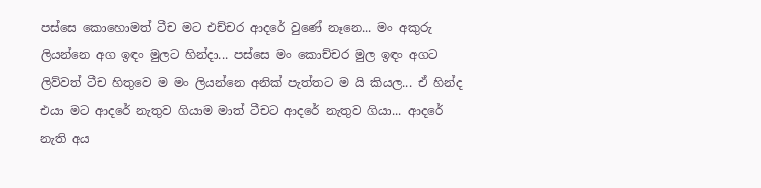පස්සෙ කොහොමත් ටීච මට එච්චර ආදරේ වුණේ නෑනෙ... මං අකුරු ලියන්නෙ අග ඉඳං මුලට හින්දා... පස්සෙ මං කොච්චර මුල ඉඳං අගට ලිව්වත් ටීච හිතුවෙ ම මං ලියන්නෙ අනික් පැත්තට ම යි කියල... ඒ හින්ද එයා මට ආදරේ නැතුව ගියාම මාත් ටීචට ආදරේ නැතුව ගියා... ආදරේ නැති අය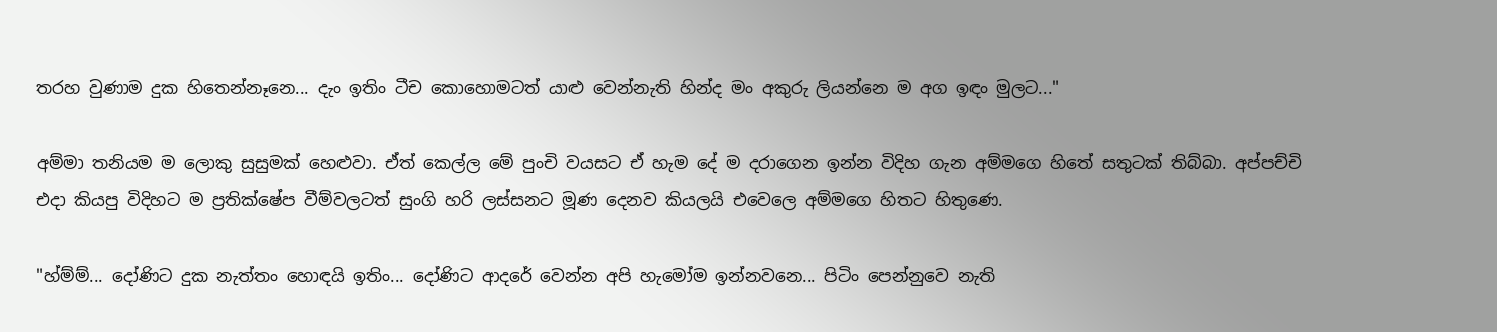තරහ වුණාම දුක හිතෙන්නෑනෙ... දැං ඉතිං ටීච කොහොමටත් යාළු වෙන්නැති හින්ද මං අකුරු ලියන්නෙ ම අග ඉඳං මුලට..."

අම්මා තනියම ම ලොකු සුසුමක් හෙළුවා. ඒත් කෙල්ල මේ පුංචි වයසට ඒ හැම දේ ම දරාගෙන ඉන්න විදිහ ගැන අම්මගෙ හිතේ සතුටක් තිබ්බා. අප්පච්චි එදා කියපු විදිහට ම ප්‍රතික්ෂේප වීම්වලටත් සුංගි හරි ලස්සනට මූණ දෙනව කියලයි එවෙලෙ අම්මගෙ හිතට හිතුණෙ.

"හ්ම්ම්... දෝණිට දුක නැත්තං හොඳයි ඉතිං... දෝණිට ආදරේ වෙන්න අපි හැමෝම ඉන්නවනෙ... පිටිං පෙන්නුවෙ නැති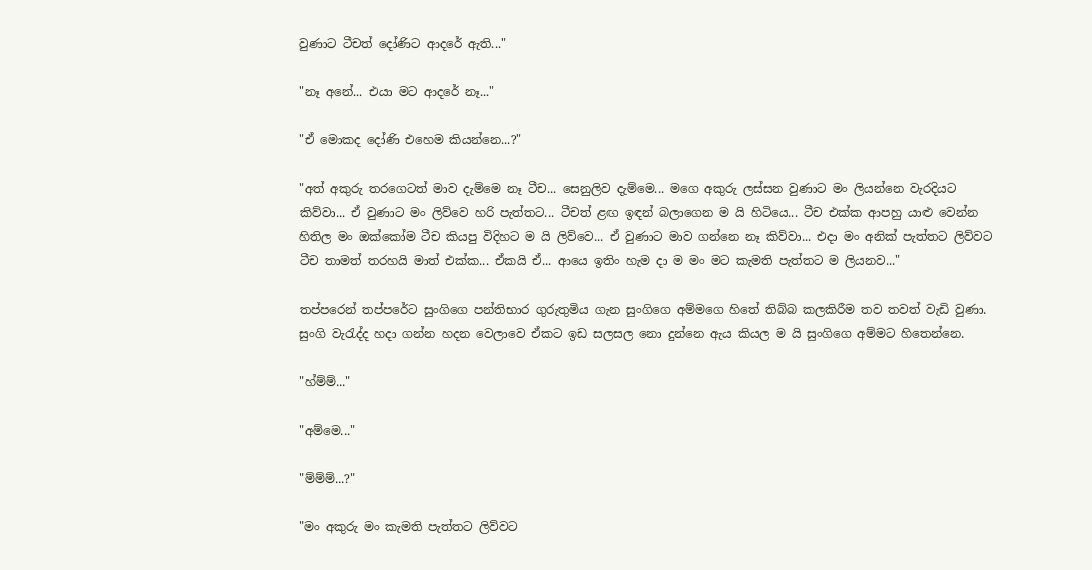වුණාට ටීචත් දෝණිට ආදරේ ඇති..."

"නෑ අනේ... එයා මට ආදරේ නෑ..."

"ඒ මොකද දෝණි එහෙම කියන්නෙ...?"

"අත් අකුරු තරගෙටත් මාව දැම්මෙ නෑ ටීච... සෙනුලිව දැම්මෙ... මගෙ අකුරු ලස්සන වුණාට මං ලියන්නෙ වැරදියට කිව්වා... ඒ වුණාට මං ලිව්වෙ හරි පැත්තට... ටීචත් ළඟ ඉඳන් බලාගෙන ම යි හිටියෙ... ටීච එක්ක ආපහු යාළු වෙන්න හිතිල මං ඔක්කෝම ටීච කියපු විදිහට ම යි ලිව්වෙ... ඒ වුණාට මාව ගන්නෙ නෑ කිව්වා... එදා මං අනික් පැත්තට ලිව්වට ටීච තාමත් තරහයි මාත් එක්ක... ඒකයි ඒ... ආයෙ ඉතිං හැම දා ම මං මට කැමති පැත්තට ම ලියනව..."

තප්පරෙන් තප්පරේට සුංගිගෙ පන්තිභාර ගුරුතුමිය ගැන සුංගිගෙ අම්මගෙ හිතේ තිබ්බ කලකිරීම තව තවත් වැඩි වුණා. සුංගි වැරැද්ද හදා ගන්න හදන වෙලාවෙ ඒකට ඉඩ සලසල නො දුන්නෙ ඇය කියල ම යි සුංගිගෙ අම්මට හිතෙන්නෙ.

"හ්ම්ම්..."

"අම්මෙ..."

"ම්ම්ම්...?"

"මං අකුරු මං කැමති පැත්තට ලිව්වට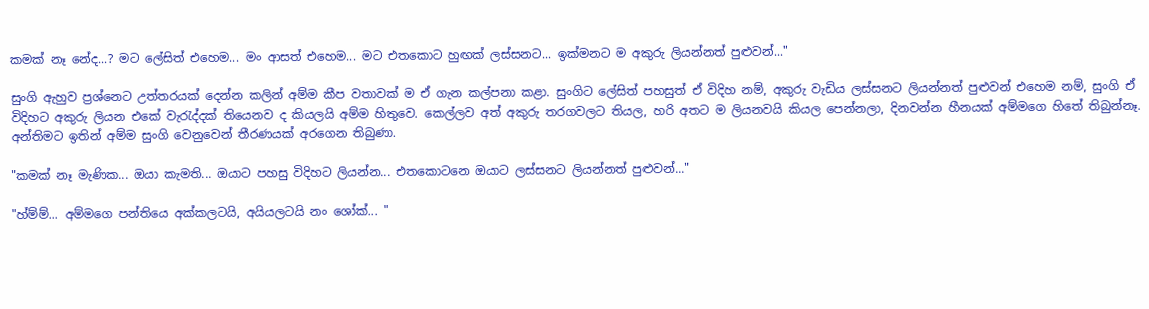කමක් නෑ නේද...? මට ලේසිත් එහෙම... මං ආසත් එහෙම... මට එතකොට හුඟක් ලස්සනට... ඉක්මනට ම අකුරු ලියන්නත් පුළුවන්..."

සුංගි ඇහුව ප්‍රශ්නෙට උත්තරයක් දෙන්න කලින් අම්ම කීප වතාවක් ම ඒ ගැන කල්පනා කළා. සුංගිට ලේසිත් පහසුත් ඒ විදිහ නම්, අකුරු වැඩිය ලස්සනට ලියන්නත් පුළුවන් එහෙම නම්, සුංගි ඒ විදිහට අකුරු ලියන එකේ වැරැද්දක් තියෙනව ද කියලයි අම්ම හිතුවෙ. කෙල්ලව අත් අකුරු තරගවලට තියල, හරි අතට ම ලියනවයි කියල පෙන්නලා, දිනවන්න හීනයක් අම්මගෙ හිතේ තිබුන්නෑ. අන්තිමට ඉතින් අම්ම සුංගි වෙනුවෙන් තීරණයක් අරගෙන තිබුණා.

"කමක් නෑ මැණික... ඔයා කැමති... ඔයාට පහසු විදිහට ලියන්න... එතකොටනෙ ඔයාට ලස්සනට ලියන්නත් පුළුවන්..."

"හ්ම්ම්... අම්මගෙ පන්තියෙ අක්කලටයි, අයියලටයි නං ශෝක්... "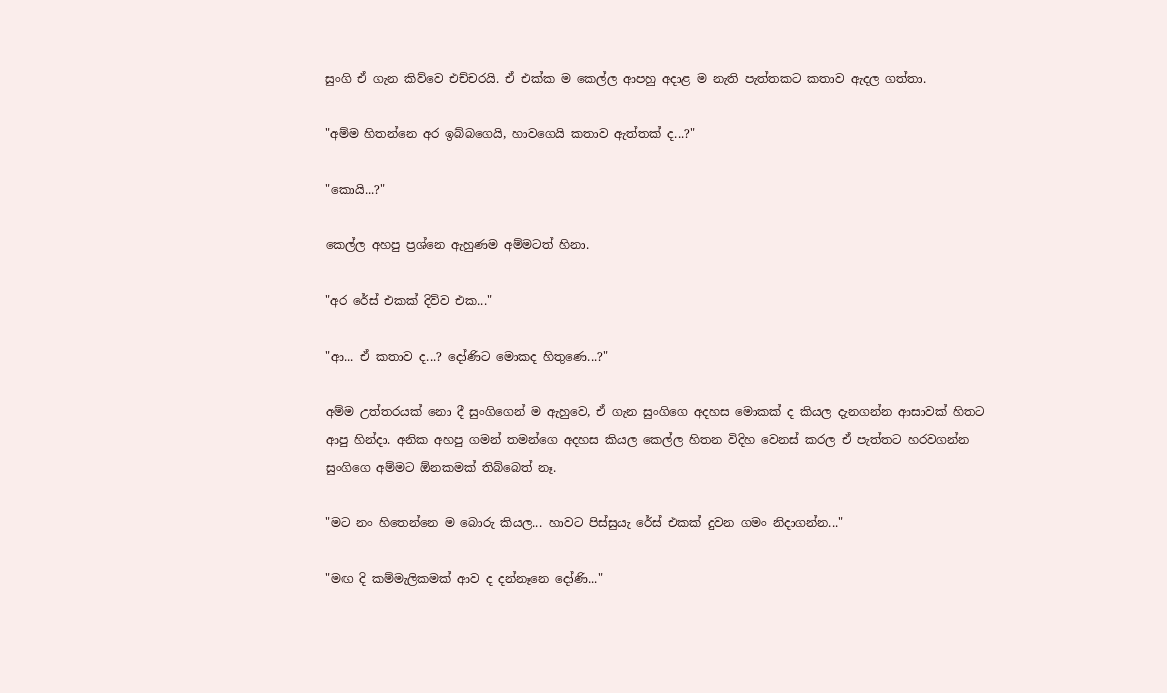සුංගි ඒ ගැන කිව්වෙ එච්චරයි. ඒ එක්ක ම කෙල්ල ආපහු අදාළ ම නැති පැත්තකට කතාව ඇදල ගත්තා.

"අම්ම හිතන්නෙ අර ඉබ්බගෙයි, හාවගෙයි කතාව ඇත්තක් ද...?"

"කොයි...?"

කෙල්ල අහපු ප්‍රශ්නෙ ඇහුණම අම්මටත් හිනා.

"අර රේස් එකක් දිව්ව එක..."

"ආ... ඒ කතාව ද...? දෝණිට මොකද හිතුණෙ...?"

අම්ම උත්තරයක් නො දී සුංගිගෙන් ම ඇහුවෙ, ඒ ගැන සුංගිගෙ අදහස මොකක් ද කියල දැනගන්න ආසාවක් හිතට ආපු හින්දා. අනික අහපු ගමන් තමන්ගෙ අදහස කියල කෙල්ල හිතන විදිහ වෙනස් කරල ඒ පැත්තට හරවගන්න සුංගිගෙ අම්මට ඕනකමක් තිබ්බෙත් නෑ.

"මට නං හිතෙන්නෙ ම බොරු කියල... හාවට පිස්සුයැ රේස් එකක් දුවන ගමං නිදාගන්න..."

"මඟ දි කම්මැලිකමක් ආව ද දන්නෑනෙ දෝණි..."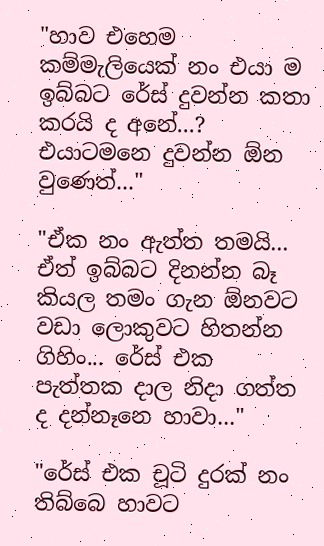"හාව එහෙම කම්මැලියෙක් නං එයා ම ඉබ්බට රේස් දුවන්න කතා කරයි ද අනේ...? එයාටමනෙ දුවන්න ඕන වුණෙත්..."

"ඒක නං ඇත්ත තමයි... ඒත් ඉබ්බට දිනන්න බෑ කියල තමං ගැන ඕනවට වඩා ලොකුවට හිතන්න ගිහිං... රේස් එක පැත්තක දාල නිදා ගත්ත ද දන්නෑනෙ හාවා..."

"රේස් එක චූටි දුරක් නං තිබ්බෙ හාවට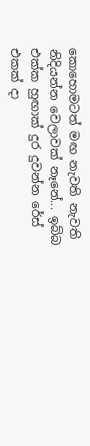කොහොමටත් මඟ නැවති නැවති නිදියන්න වෙලාවක් නෑනේ... ඉබ්බ එක්ක හුඟාක් දුර දුවන්න රේස් එකක් දා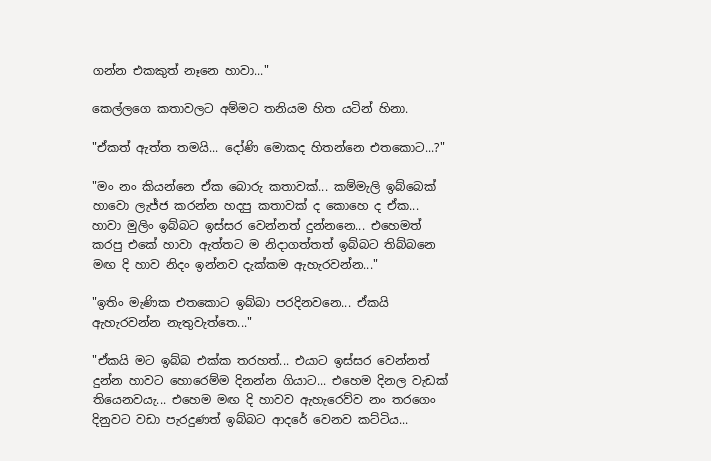ගන්න එකකුත් නෑනෙ හාවා..."

කෙල්ලගෙ කතාවලට අම්මට තනියම හිත යටින් හිනා.

"ඒකත් ඇත්ත තමයි... දෝණි මොකද හිතන්නෙ එතකොට...?"

"මං නං කියන්නෙ ඒක බොරු කතාවක්... කම්මැලි ඉබ්බෙක් හාවො ලැජ්ජ කරන්න හදපු කතාවක් ද කොහෙ ද ඒක... හාවා මුලිං ඉබ්බට ඉස්සර වෙන්නත් දුන්නනෙ... එහෙමත් කරපු එකේ හාවා ඇත්තට ම නිදාගත්තත් ඉබ්බට තිබ්බනෙ මඟ දි හාව නිදං ඉන්නව දැක්කම ඇහැරවන්න..."

"ඉතිං මැණික එතකොට ඉබ්බා පරදිනවනෙ... ඒකයි ඇහැරවන්න නැතුවැත්තෙ..."

"ඒකයි මට ඉබ්බ එක්ක තරහත්... එයාට ඉස්සර වෙන්නත් දුන්න හාවට හොරෙම්ම දිනන්න ගියාට... එහෙම දිනල වැඩක් තියෙනවයැ... එහෙම මඟ දි හාවව ඇහැරෙව්ව නං තරගෙං දිනුවට වඩා පැරදුණත් ඉබ්බට ආදරේ වෙනව කට්ටිය...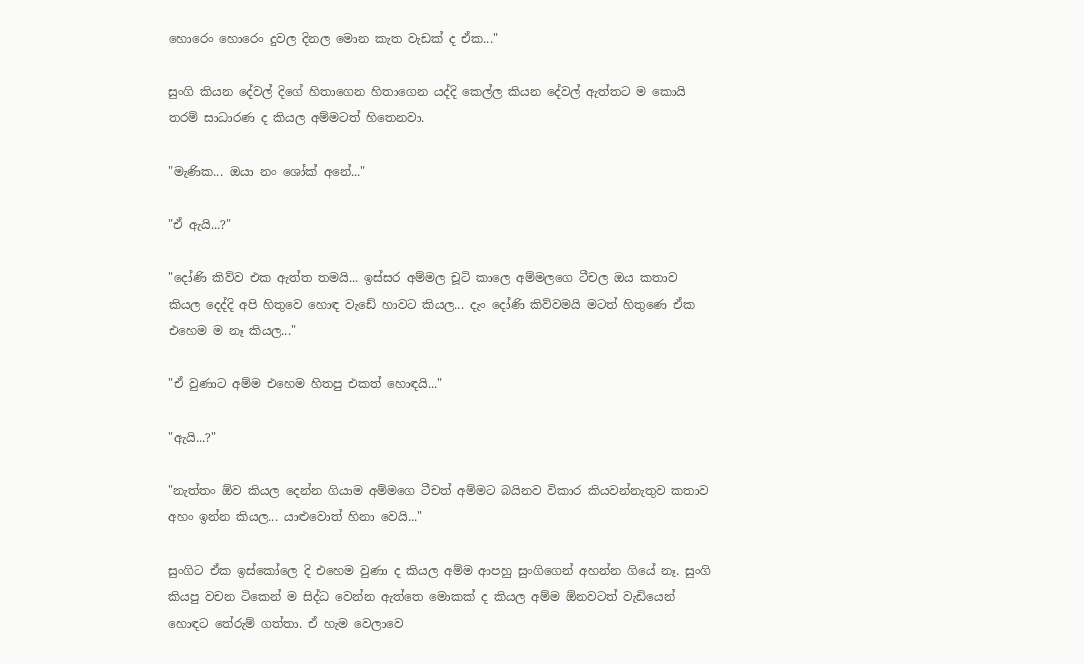හොරෙං හොරෙං දුවල දිනල මොන කැත වැඩක් ද ඒක..."

සුංගි කියන දේවල් දිගේ හිතාගෙන හිතාගෙන යද්දි කෙල්ල කියන දේවල් ඇත්තට ම කොයි තරම් සාධාරණ ද කියල අම්මටත් හිතෙනවා.

"මැණික... ඔයා නං ශෝක් අනේ..."

"ඒ ඇයි...?"

"දෝණි කිව්ව එක ඇත්ත තමයි... ඉස්සර අම්මල චූටි කාලෙ අම්මලගෙ ටීචල ඔය කතාව කියල දෙද්දි අපි හිතුවෙ හොඳ වැඩේ හාවට කියල... දැං දෝණි කිව්වමයි මටත් හිතුණෙ ඒක එහෙම ම නෑ කියල..."

"ඒ වුණාට අම්ම එහෙම හිතපු එකත් හොඳයි..."

"ඇයි...?"

"නැත්තං ඕව කියල දෙන්න ගියාම අම්මගෙ ටීචත් අම්මට බයිනව විකාර කියවන්නැතුව කතාව අහං ඉන්න කියල... යාළුවොත් හිනා වෙයි..."

සුංගිට ඒක ඉස්කෝලෙ දි එහෙම වුණා ද කියල අම්ම ආපහු සුංගිගෙන් අහන්න ගියේ නෑ. සුංගි කියපු වචන ටිකෙන් ම සිද්ධ වෙන්න ඇත්තෙ මොකක් ද කියල අම්ම ඕනවටත් වැඩියෙන් හොඳට තේරුම් ගත්තා. ඒ හැම වෙලාවෙ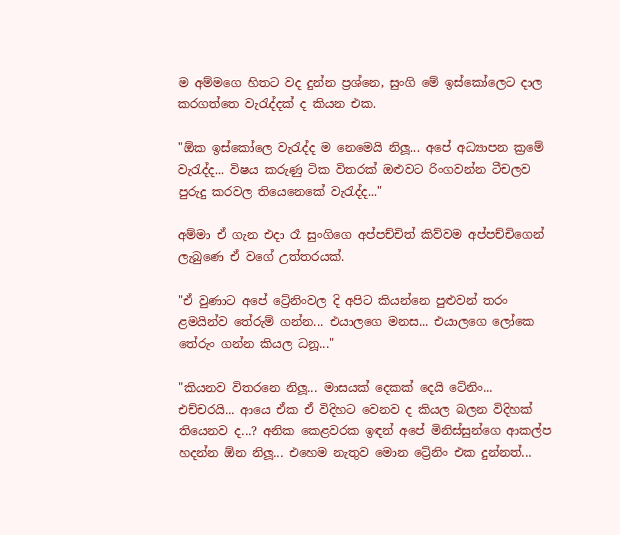ම අම්මගෙ හිතට වද දුන්න ප්‍රශ්නෙ, සුංගි මේ ඉස්කෝලෙට දාල කරගත්තෙ වැරැද්දක් ද කියන එක.

"ඕක ඉස්කෝලෙ වැරැද්ද ම නෙමෙයි නිලූ... අපේ අධ්‍යාපන ක්‍රමේ වැරැද්ද... විෂය කරුණු ටික විතරක් ඔළුවට රිංගවන්න ටීචලව පුරුදු කරවල තියෙනෙකේ වැරැද්ද..."

අම්මා ඒ ගැන එදා රෑ සුංගිගෙ අප්පච්චිත් කිව්වම අප්පච්චිගෙන් ලැබුණෙ ඒ වගේ උත්තරයක්.

"ඒ වුණාට අපේ ට්‍රේනිංවල දි අපිට කියන්නෙ පුළුවන් තරං ළමයින්ව තේරුම් ගන්න... එයාලගෙ මනස... එයාලගෙ ලෝකෙ තේරුං ගන්න කියල ධනූ..."

"කියනව විතරනෙ නිලූ... මාසයක් දෙකක් දෙයි ටේනිං... එච්චරයි... ආයෙ ඒක ඒ විදිහට වෙනව ද කියල බලන විදිහක් තියෙනව ද...? අනික කෙළවරක ඉඳන් අපේ මිනිස්සුන්ගෙ ආකල්ප හදන්න ඕන නිලූ... එහෙම නැතුව මොන ට්‍රේනිං එක දුන්නත්...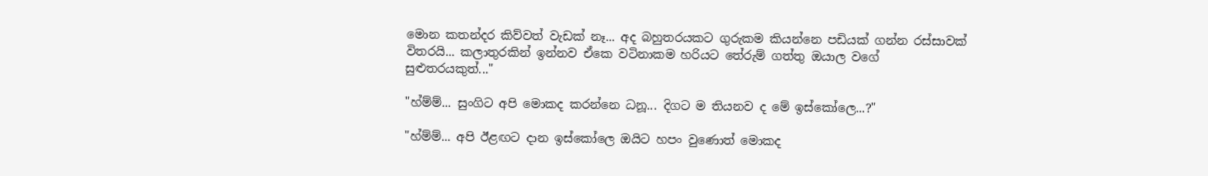මොන කතන්දර කිව්වත් වැඩක් නෑ... අද බහුතරයකට ගුරුකම කියන්නෙ පඩියක් ගන්න රස්සාවක් විතරයි... කලාතුරකින් ඉන්නව ඒකෙ වටිනාකම හරියට තේරුම් ගත්තු ඔයාල වගේ සුළුතරයකුත්..."

"හ්ම්ම්... සුංගිට අපි මොකද කරන්නෙ ධනූ... දිගට ම තියනව ද මේ ඉස්කෝලෙ...?"

"හ්ම්ම්... අපි ඊළඟට දාන ඉස්කෝලෙ ඔයිට හපං වුණොත් මොකද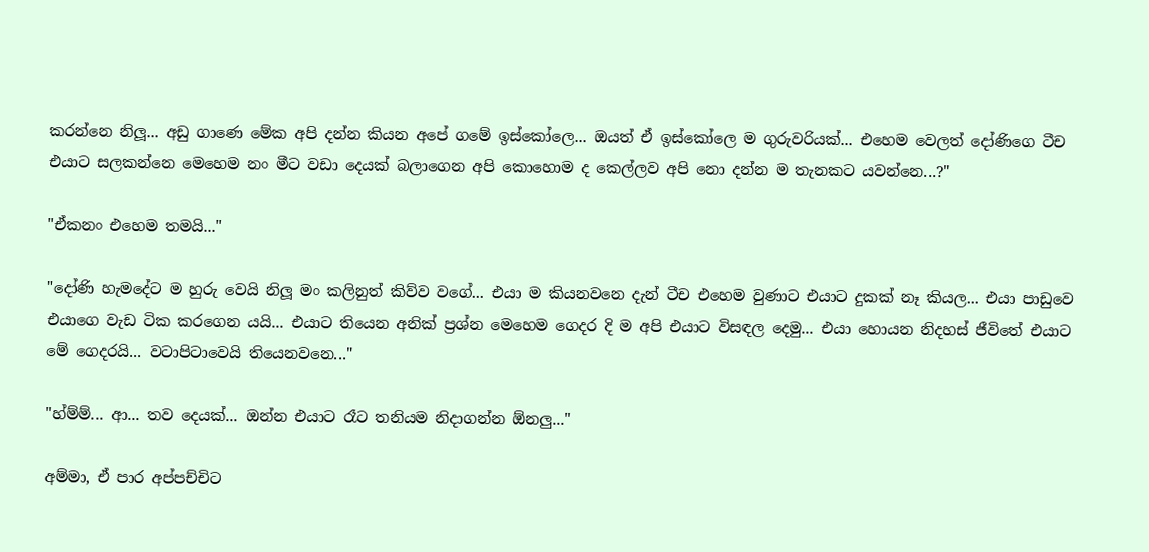කරන්නෙ නිලූ... අඩු ගාණෙ මේක අපි දන්න කියන අපේ ගමේ ඉස්කෝලෙ... ඔයත් ඒ ඉස්කෝලෙ ම ගුරුවරියක්... එහෙම වෙලත් දෝණිගෙ ටීච එයාට සලකන්නෙ මෙහෙම නං මීට වඩා දෙයක් බලාගෙන අපි කොහොම ද කෙල්ලව අපි නො දන්න ම තැනකට යවන්නෙ...?"

"ඒකනං එහෙම තමයි..."

"දෝණි හැමදේට ම හුරු වෙයි නිලූ මං කලිනුත් කිව්ව වගේ... එයා ම කියනවනෙ දැන් ටීච එහෙම වුණාට එයාට දුකක් නෑ කියල... එයා පාඩුවෙ එයාගෙ වැඩ ටික කරගෙන යයි... එයාට තියෙන අනික් ප්‍රශ්න මෙහෙම ගෙදර දි ම අපි එයාට විසඳල දෙමු... එයා හොයන නිදහස් ජීවිතේ එයාට මේ ගෙදරයි... වටාපිටාවෙයි තියෙනවනෙ..."

"හ්ම්ම්... ආ... තව දෙයක්... ඔන්න එයාට රෑට තනියම නිදාගන්න ඕනලු..."

අම්මා, ඒ පාර අප්පච්චිට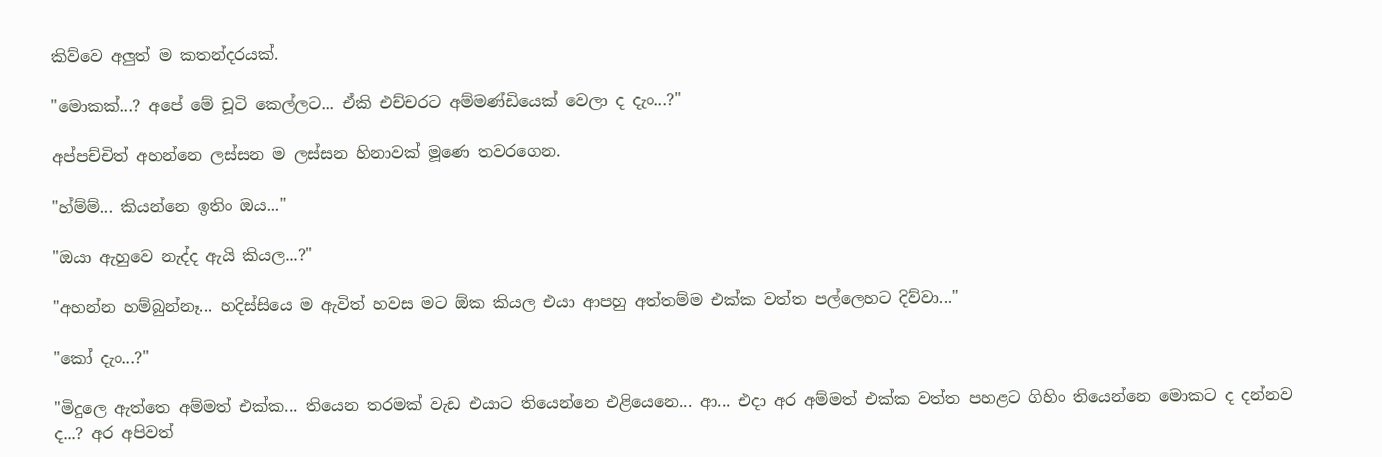කිව්වෙ අලුත් ම කතන්දරයක්.

"මොකක්...? අපේ මේ චූටි කෙල්ලට... ඒකි එච්චරට අම්මණ්ඩියෙක් වෙලා ද දැං...?"

අප්පච්චිත් අහන්නෙ ලස්සන ම ලස්සන හිනාවක් මූණෙ තවරගෙන.

"හ්ම්ම්... කියන්නෙ ඉතිං ඔය..."

"ඔයා ඇහුවෙ නැද්ද ඇයි කියල...?"

"අහන්න හම්බුන්නෑ... හදිස්සියෙ ම ඇවිත් හවස මට ඕක කියල එයා ආපහු අත්තම්ම එක්ක වත්ත පල්ලෙහට දිව්වා..."

"කෝ දැං...?"

"මිදුලෙ ඇත්තෙ අම්මත් එක්ක... තියෙන තරමක් වැඩ එයාට තියෙන්නෙ එළියෙනෙ... ආ... එදා අර අම්මත් එක්ක වත්ත පහළට ගිහිං තියෙන්නෙ මොකට ද දන්නව ද...? අර අපිවත්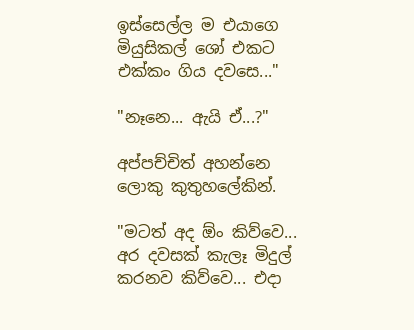ඉස්සෙල්ල ම එයාගෙ මියුසිකල් ශෝ එකට එක්කං ගිය දවසෙ..."

"නෑනෙ... ඇයි ඒ...?"

අප්පච්චිත් අහන්නෙ ලොකු කුතුහලේකින්.

"මටත් අද ඕං කිව්වෙ... අර දවසක් කැලෑ මිදුල් කරනව කිව්වෙ... එදා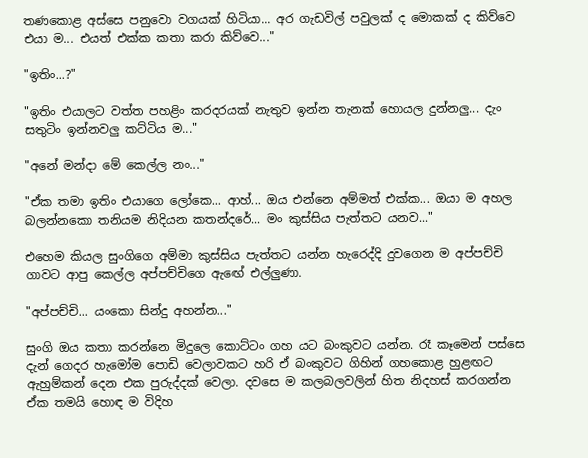තණකොළ අස්සෙ පනුවො වගයක් හිටියා... අර ගැඩවිල් පවුලක් ද මොකක් ද කිව්වෙ එයා ම... එයත් එක්ක කතා කරා කිව්වෙ..."

"ඉතිං...?"

"ඉතිං එයාලට වත්ත පහළිං කරදරයක් නැතුව ඉන්න තැනක් හොයල දුන්නලු... දැං සතුටිං ඉන්නවලු කට්ටිය ම..."

"අනේ මන්දා මේ කෙල්ල නං..."

"ඒක තමා ඉතිං එයාගෙ ලෝකෙ... ආහ්... ඔය එන්නෙ අම්මත් එක්ක... ඔයා ම අහල බලන්නකො තනියම නිදියන කතන්දරේ... මං කුස්සිය පැත්තට යනව..."

එහෙම කියල සුංගිගෙ අම්මා කුස්සිය පැත්තට යන්න හැරෙද්දි දුවගෙන ම අප්පච්චි ගාවට ආපු කෙල්ල අප්පච්චිගෙ ඇඟේ එල්ලුණා.

"අප්පච්චි... යංකො සින්දු අහන්න..."

සුංගි ඔය කතා කරන්නෙ මිදුලෙ කොට්ටං ගහ යට බංකුවට යන්න. රෑ කෑමෙන් පස්සෙ දැන් ගෙදර හැමෝම පොඩි වෙලාවකට හරි ඒ බංකුවට ගිහින් ගහකොළ හුළඟට ඇහුම්කන් දෙන එක පුරුද්දක් වෙලා. දවසෙ ම කලබලවලින් හිත නිදහස් කරගන්න ඒක තමයි හොඳ ම විදිහ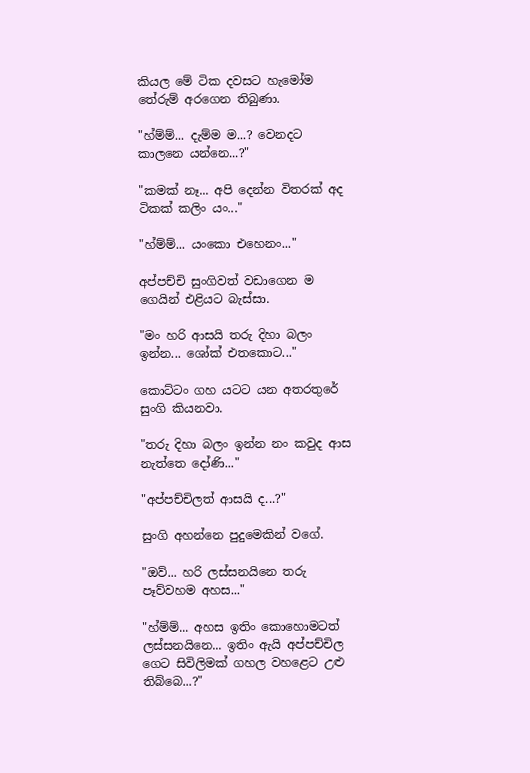කියල මේ ටික දවසට හැමෝම තේරුම් අරගෙන තිබුණා.

"හ්ම්ම්... දැම්ම ම...? වෙනදට කාලනෙ යන්නෙ...?"

"කමක් නෑ... අපි දෙන්න විතරක් අද ටිකක් කලිං යං..."

"හ්ම්ම්... යංකො එහෙනං..."

අප්පච්චි සුංගිවත් වඩාගෙන ම ගෙයින් එළියට බැස්සා.

"මං හරි ආසයි තරු දිහා බලං ඉන්න... ශෝක් එතකොට..."

කොට්ටං ගහ යටට යන අතරතුරේ සුංගි කියනවා.

"තරු දිහා බලං ඉන්න නං කවුද ආස නැත්තෙ දෝණි..."

"අප්පච්චිලත් ආසයි ද...?"

සුංගි අහන්නෙ පුදුමෙකින් වගේ.

"ඔව්... හරි ලස්සනයිනෙ තරු පෑව්වහම අහස..."

"හ්ම්ම්... අහස ඉතිං කොහොමටත් ලස්සනයිනෙ... ඉතිං ඇයි අප්පච්චිල ගෙට සිවිලිමක් ගහල වහළෙට උළු තිබ්බෙ...?"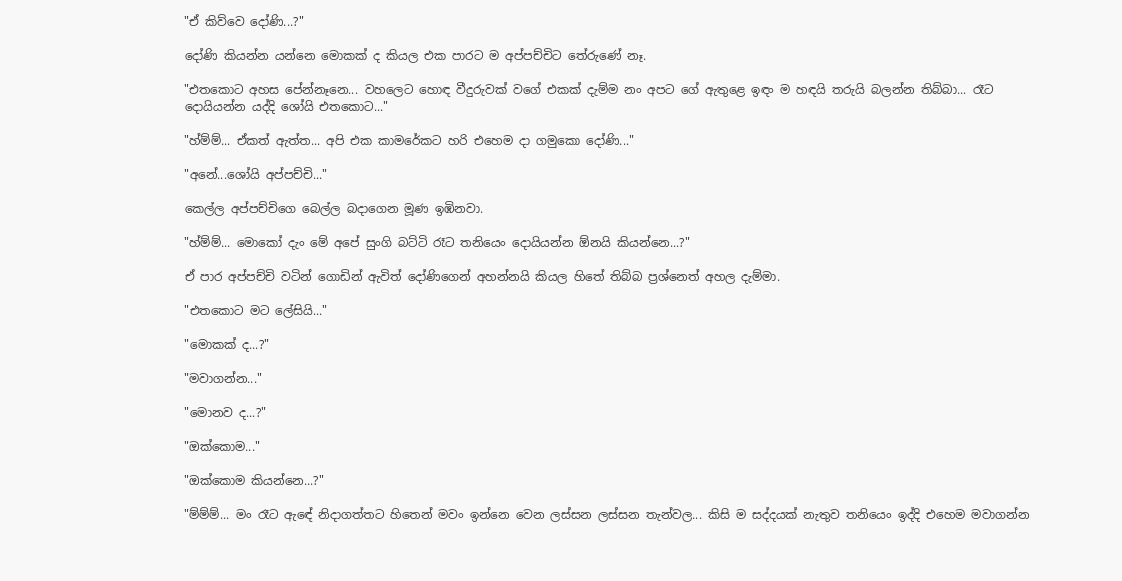"ඒ කිව්වෙ දෝණි...?"

දෝණි කියන්න යන්නෙ මොකක් ද කියල එක පාරට ම අප්පච්චිට තේරුණේ නෑ.

"එතකොට අහස පේන්නෑනෙ... වහලෙට හොඳ වීදුරුවක් වගේ එකක් දැම්ම නං අපට ගේ ඇතුළෙ ඉඳං ම හඳයි තරුයි බලන්න තිබ්බා... රෑට දොයියන්න යද්දි ශෝයි එතකොට..."

"හ්ම්ම්... ඒකත් ඇත්ත... අපි එක කාමරේකට හරි එහෙම දා ගමුකො දෝණි..."

"අනේ...ශෝයි අප්පච්චි..."

කෙල්ල අප්පච්චිගෙ බෙල්ල බදාගෙන මූණ ඉඹිනවා.

"හ්ම්ම්... මොකෝ දැං මේ අපේ සුංගි බට්ටි රෑට තනියෙං දොයියන්න ඕනයි කියන්නෙ...?"

ඒ පාර අප්පච්චි වටින් ගොඩින් ඇවිත් දෝණිගෙන් අහන්නයි කියල හිතේ තිබ්බ ප්‍රශ්නෙත් අහල දැම්මා.

"එතකොට මට ලේසියි..."

"මොකක් ද...?"

"මවාගන්න..."

"මොනව ද...?"

"ඔක්කොම..."

"ඔක්කොම කියන්නෙ...?"

"ම්ම්ම්... මං රෑට ඇඳේ නිදාගත්තට හිතෙන් මවං ඉන්නෙ වෙන ලස්සන ලස්සන තැන්වල... කිසි ම සද්දයක් නැතුව තනියෙං ඉද්දි එහෙම මවාගන්න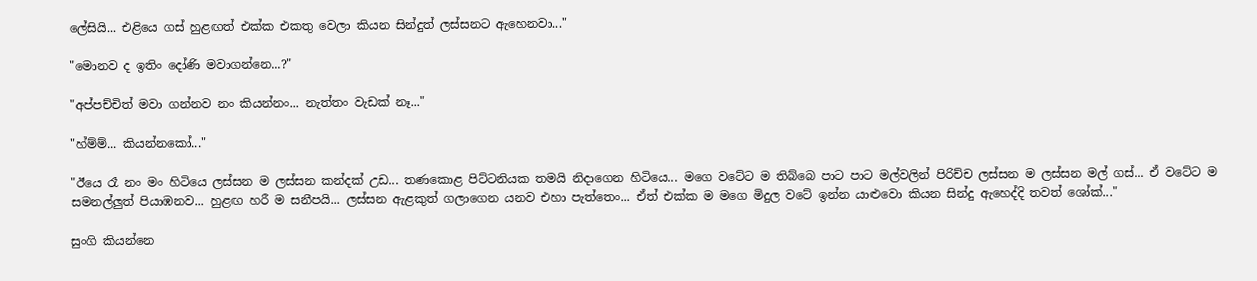ලේසියි... එළියෙ ගස් හුළඟත් එක්ක එකතු වෙලා කියන සින්දුත් ලස්සනට ඇහෙනවා..."

"මොනව ද ඉතිං දෝණි මවාගන්නෙ...?"

"අප්පච්චිත් මවා ගන්නව නං කියන්නං... නැත්තං වැඩක් නෑ..."

"හ්ම්ම්... කියන්නකෝ..."

"ඊයෙ රෑ නං මං හිටියෙ ලස්සන ම ලස්සන කන්දක් උඩ... තණකොළ පිට්ටනියක තමයි නිදාගෙන හිටියෙ... මගෙ වටේට ම තිබ්බෙ පාට පාට මල්වලින් පිරිච්ච ලස්සන ම ලස්සන මල් ගස්... ඒ වටේට ම සමනල්ලුත් පියාඹනව... හුළඟ හරී ම සනීපයි... ලස්සන ඇළකුත් ගලාගෙන යනව එහා පැත්තෙං... ඒත් එක්ක ම මගෙ මිදුල වටේ ඉන්න යාළුවො කියන සින්දු ඇහෙද්දි තවත් ශෝක්..."

සුංගි කියන්නෙ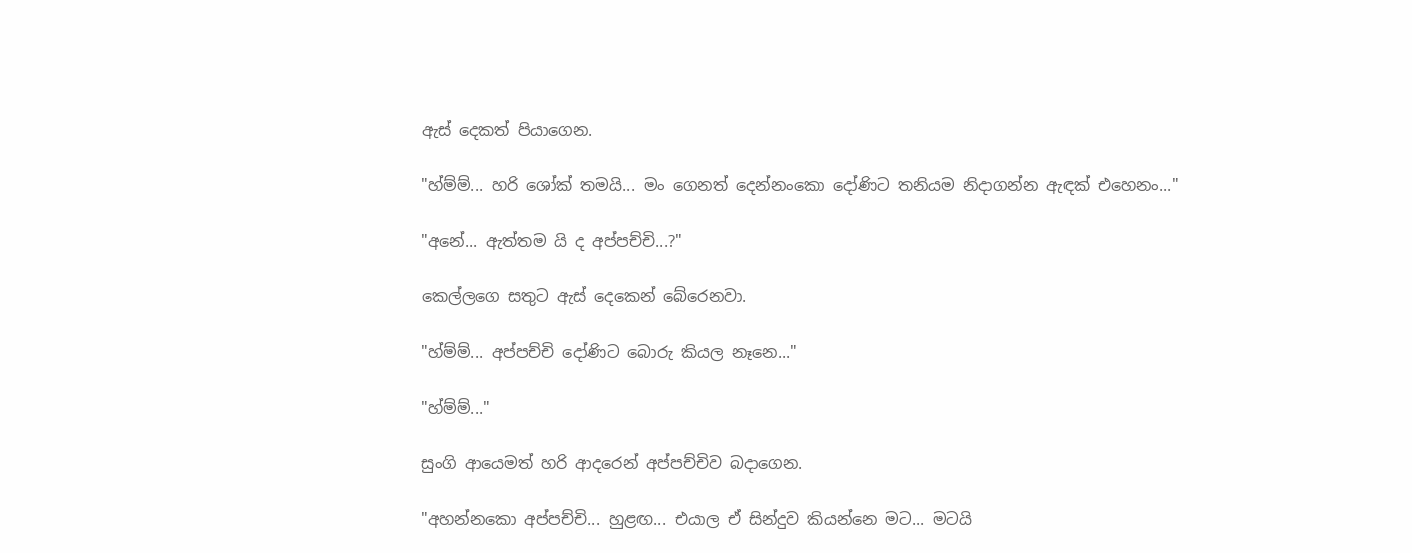ඇස් දෙකත් පියාගෙන.

"හ්ම්ම්... හරි ශෝක් තමයි... මං ගෙනත් දෙන්නංකො දෝණිට තනියම නිදාගන්න ඇඳක් එහෙනං..."

"අනේ... ඇත්තම යි ද අප්පච්චි...?"

කෙල්ලගෙ සතුට ඇස් දෙකෙන් බේරෙනවා.

"හ්ම්ම්... අප්පච්චි දෝණිට බොරු කියල නෑනෙ..."

"හ්ම්ම්..."

සුංගි ආයෙමත් හරි ආදරෙන් අප්පච්චිව බදාගෙන.

"අහන්නකො අප්පච්චි... හුළඟ... එයාල ඒ සින්දුව කියන්නෙ මට... මටයි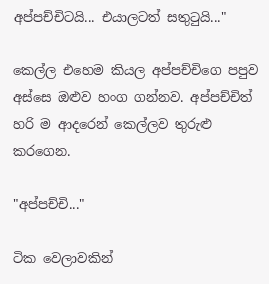අප්පච්චිටයි... එයාලටත් සතුටුයි..."

කෙල්ල එහෙම කියල අප්පච්චිගෙ පපුව අස්සෙ ඔළුව හංග ගන්නව. අප්පච්චිත් හරි ම ආදරෙන් කෙල්ලව තුරුළු කරගෙන.

"අප්පච්චි..."

ටික වෙලාවකින්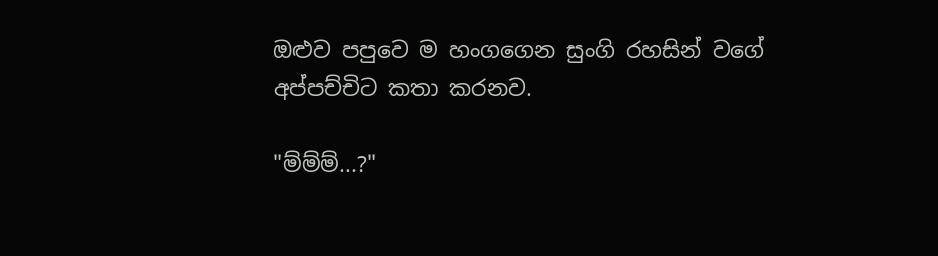ඔළුව පපුවෙ ම හංගගෙන සුංගි රහසින් වගේ අප්පච්චිට කතා කරනව.

"ම්ම්ම්...?"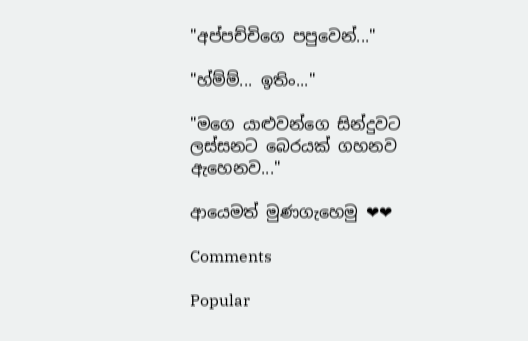"අප්පච්චිගෙ පපුවෙන්..."

"හ්ම්ම්... ඉතිං..."

"මගෙ යාළුවන්ගෙ සින්දුවට ලස්සනට බෙරයක් ගහනව ඇහෙනව..."

ආයෙමත් මුණගැහෙමු ❤❤

Comments

Popular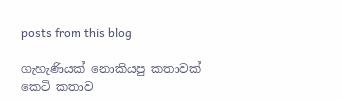posts from this blog

ගැහැණියක් නොකියපු කතාවක් කෙටි කතාව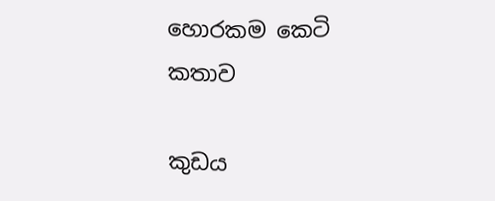හොරකම කෙටි කතාව

කුඩය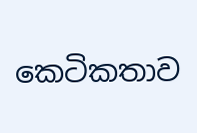කෙටිකතාව